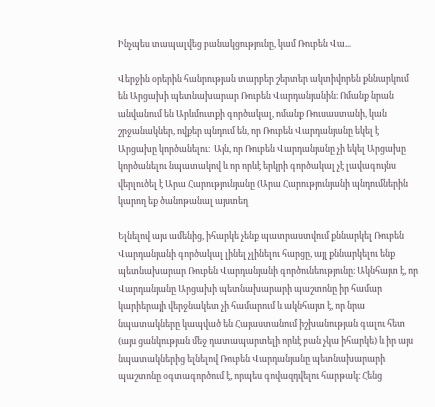Ինչպես տապալվեց բանակցությունը, կամ Ռուբեն Վա...

Վերջին օրերին հանրության տարբեր շերտեր ակտիվորեն քննարկում են Արցախի պետնախարար Ռուբեն Վարդանյանին։ Ոմանք նրան անվանում են Արևմուտքի գործակալ, ոմանք Ռուսաստանի, կան շրջանակներ, ովքեր պնդում են, որ Ռուբեն Վարդանյանը եկել է Արցախը կործանելու։  Այն, որ Ռուբեն Վարդանյանը չի եկել Արցախը կործանելու նպատակով և որ որևէ երկրի գործակալ չէ լավագույնս վերլուծել է Արա Հարությունյանը (Արա Հարությունյանի պնդումներին կարող եք ծանոթանալ այստեղ

Ելնելով այս ամենից, իհարկե չենք պատրաստվում քննարկել Ռուբեն Վարդանյանի գործակալ լինել չլինելու հարցը, այլ քննարկելու ենք պետնախարար Ռուբեն Վարդանյանի գործունեությունը։ Ակնհայտ է, որ Վարդանյանը Արցախի պետնախարարի պաշտոնը իր համար կարիերայի վերջնակետ չի համարում և ակնհայտ է, որ նրա նպատակները կապված են Հայաստանում իշխանության գալու հետ (այս ցանկության մեջ դատապարտելի որևէ բան չկա իհարկե) և իր այս նպատակներից ելնելով Ռուբեն Վարդանյանը պետնախարարի պաշտոնը օգտագործում է, որպես գովազդվելու հարթակ։ Հենց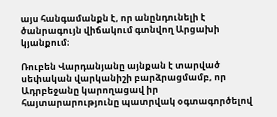այս հանգամանքն է, որ անընդունելի է ծանրագույն վիճակում գտնվող Արցախի կյանքում։

Ռուբեն Վարդանյանը այնքան է տարված սեփական վարկանիշի բարձրացմամբ, որ Ադրբեջանը կարողացավ իր հայտարարությունը պատրվակ օգտագործելով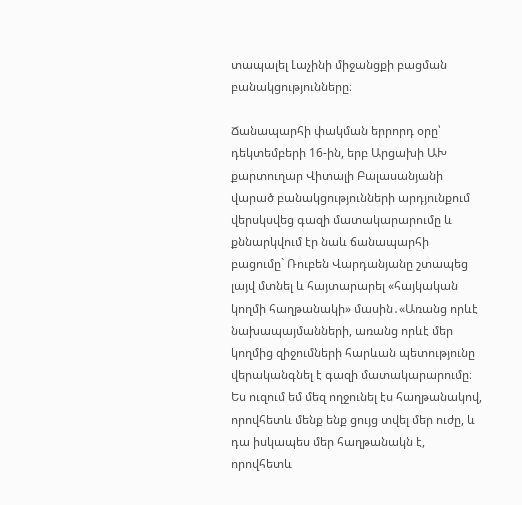տապալել Լաչինի միջանցքի բացման բանակցությունները։

Ճանապարհի փակման երրորդ օրը՝ դեկտեմբերի 16-ին, երբ Արցախի ԱԽ քարտուղար Վիտալի Բալասանյանի վարած բանակցությունների արդյունքում վերսկսվեց գազի մատակարարումը և քննարկվում էր նաև ճանապարհի բացումը` Ռուբեն Վարդանյանը շտապեց լայվ մտնել և հայտարարել «հայկական կողմի հաղթանակի» մասին․«Առանց որևէ նախապայմանների, առանց որևէ մեր կողմից զիջումների հարևան պետությունը վերականգնել է գազի մատակարարումը։ Ես ուզում եմ մեզ ողջունել էս հաղթանակով, որովհետև մենք ենք ցույց տվել մեր ուժը, և դա իսկապես մեր հաղթանակն է, որովհետև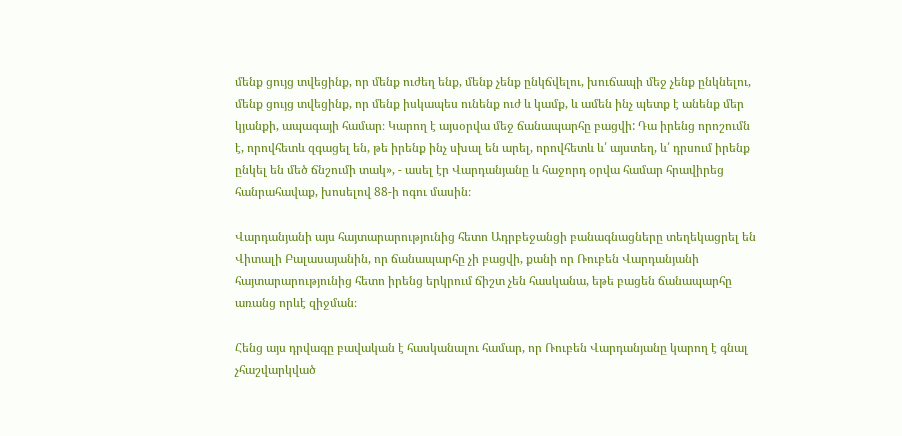մենք ցույց տվեցինք, որ մենք ուժեղ ենք, մենք չենք ընկճվելու, խուճապի մեջ չենք ընկնելու, մենք ցույց տվեցինք, որ մենք իսկապես ունենք ուժ և կամք, և ամեն ինչ պետք է անենք մեր կյանքի, ապագայի համար։ Կարող է այսօրվա մեջ ճանապարհը բացվի: Դա իրենց որոշումն է, որովհետև զգացել են, թե իրենք ինչ սխալ են արել, որովհետև և՛ այստեղ, և՛ դրսում իրենք ընկել են մեծ ճնշումի տակ», - ասել էր Վարդանյանը և հաջորդ օրվա համար հրավիրեց հանրահավաք, խոսելով 88-ի ոգու մասին։

Վարդանյանի այս հայտարարությունից հետո Ադրբեջանցի բանագնացները տեղեկացրել են Վիտալի Բալասայանին, որ ճանապարհը չի բացվի, քանի որ Ռուբեն Վարդանյանի հայտարարությունից հետո իրենց երկրում ճիշտ չեն հասկանա, եթե բացեն ճանապարհը առանց որևէ զիջման։

Հենց այս դրվագը բավական է հասկանալու համար, որ Ռուբեն Վարդանյանը կարող է գնալ չհաշվարկված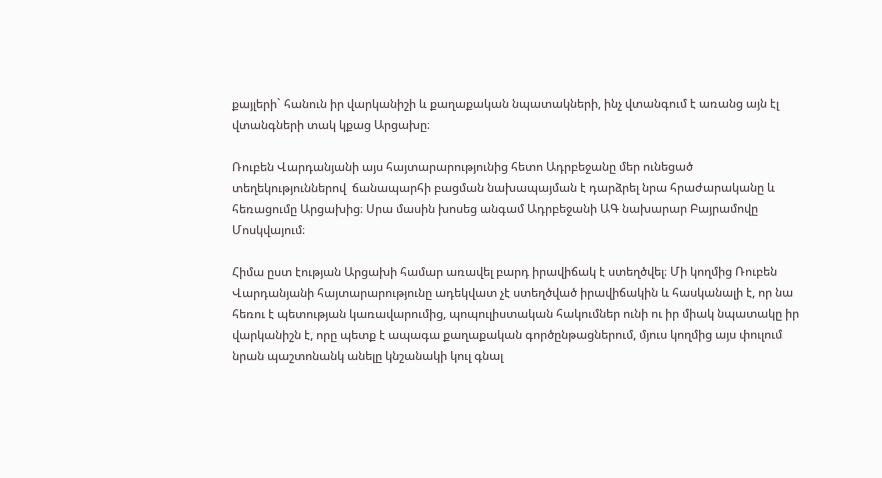քայլերի` հանուն իր վարկանիշի և քաղաքական նպատակների, ինչ վտանգում է առանց այն էլ վտանգների տակ կքաց Արցախը։

Ռուբեն Վարդանյանի այս հայտարարությունից հետո Ադրբեջանը մեր ունեցած տեղեկություններով  ճանապարհի բացման նախապայման է դարձրել նրա հրաժարականը և հեռացումը Արցախից։ Սրա մասին խոսեց անգամ Ադրբեջանի ԱԳ նախարար Բայրամովը Մոսկվայում։

Հիմա ըստ էության Արցախի համար առավել բարդ իրավիճակ է ստեղծվել։ Մի կողմից Ռուբեն Վարդանյանի հայտարարությունը ադեկվատ չէ ստեղծված իրավիճակին և հասկանալի է, որ նա հեռու է պետության կառավարումից, պոպուլիստական հակումներ ունի ու իր միակ նպատակը իր վարկանիշն է, որը պետք է ապագա քաղաքական գործընթացներում, մյուս կողմից այս փուլում նրան պաշտոնանկ անելը կնշանակի կուլ գնալ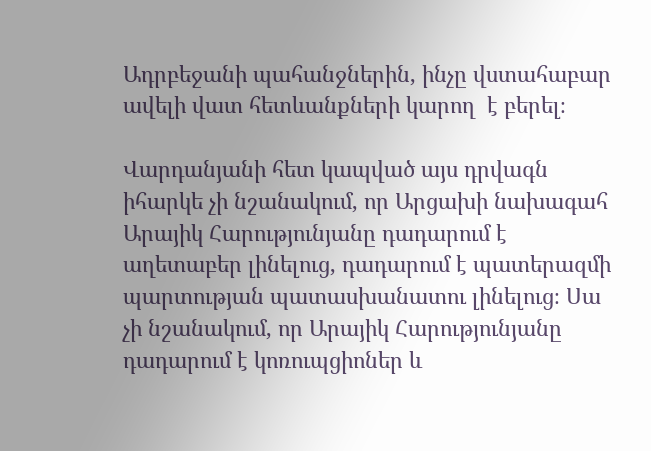Ադրբեջանի պահանջներին, ինչը վստահաբար ավելի վատ հետևանքների կարող  է բերել։

Վարդանյանի հետ կապված այս դրվագն իհարկե չի նշանակում, որ Արցախի նախագահ Արայիկ Հարությունյանը դադարում է աղետաբեր լինելուց, դադարում է պատերազմի պարտության պատասխանատու լինելուց։ Սա չի նշանակում, որ Արայիկ Հարությունյանը դադարում է կոռուպցիոներ և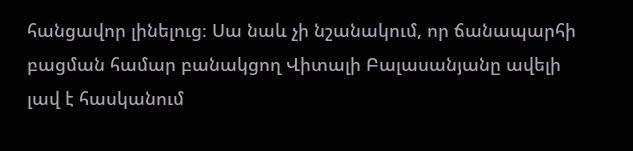հանցավոր լինելուց։ Սա նաև չի նշանակում, որ ճանապարհի բացման համար բանակցող Վիտալի Բալասանյանը ավելի լավ է հասկանում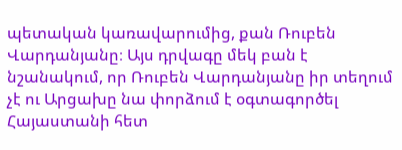պետական կառավարումից, քան Ռուբեն Վարդանյանը։ Այս դրվագը մեկ բան է նշանակում, որ Ռուբեն Վարդանյանը իր տեղում չէ ու Արցախը նա փորձում է օգտագործել Հայաստանի հետ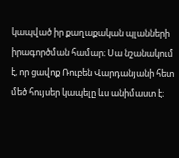կապված իր քաղաքական պլանների իրագործման համար։ Սա նշանակում է, որ ցավոք Ռուբեն Վարդանյանի հետ մեծ հույսեր կապելը ևս անիմաստ է։